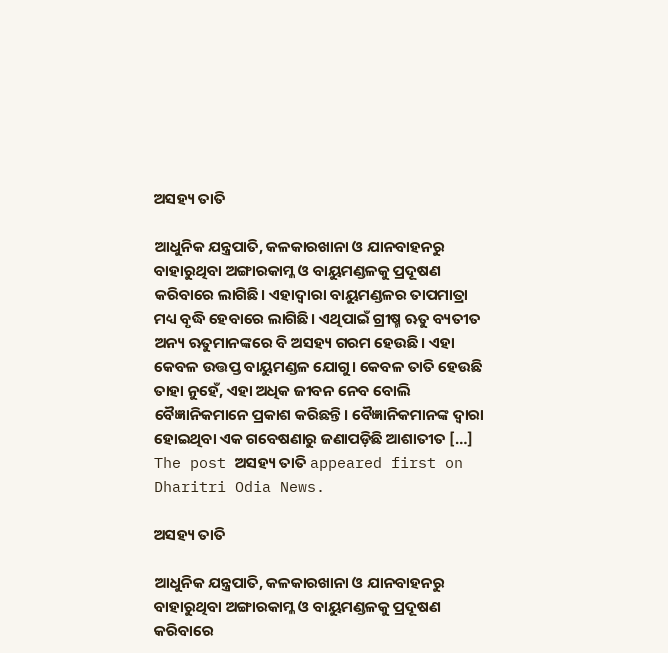ଅସହ୍ୟ ତାତି

ଆଧୁନିକ ଯନ୍ତ୍ରପାତି, କଳକାରଖାନା ଓ ଯାନବାହନରୁ ବାହାରୁଥିବା ଅଙ୍ଗାରକାମ୍ଳ ଓ ବାୟୁମଣ୍ଡଳକୁ ପ୍ରଦୂଷଣ କରିବାରେ ଲାଗିଛି। ଏହାଦ୍ୱାରା ବାୟୁମଣ୍ଡଳର ତାପମାତ୍ରା ମଧ୍ୟ ବୃଦ୍ଧି ହେବାରେ ଲାଗିଛି। ଏଥିପାଇଁ ଗ୍ରୀଷ୍ମ ଋତୁ ବ୍ୟତୀତ ଅନ୍ୟ ଋତୁମାନଙ୍କରେ ବି ଅସହ୍ୟ ଗରମ ହେଉଛି। ଏହା କେବଳ ଉତ୍ତପ୍ତ ବାୟୁମଣ୍ଡଳ ଯୋଗୁ। କେବଳ ତାତି ହେଉଛି ତାହା ନୁହେଁ, ଏହା ଅଧିକ ଜୀବନ ନେବ ବୋଲି ବୈଜ୍ଞାନିକମାନେ ପ୍ରକାଶ କରିଛନ୍ତି। ବୈଜ୍ଞାନିକମାନଙ୍କ ଦ୍ୱାରା ହୋଇଥିବା ଏକ ଗବେଷଣାରୁ ଜଣାପଡ଼ିଛି ଆଶାତୀତ […] The post ଅସହ୍ୟ ତାତି appeared first on Dharitri Odia News.

ଅସହ୍ୟ ତାତି

ଆଧୁନିକ ଯନ୍ତ୍ରପାତି, କଳକାରଖାନା ଓ ଯାନବାହନରୁ ବାହାରୁଥିବା ଅଙ୍ଗାରକାମ୍ଳ ଓ ବାୟୁମଣ୍ଡଳକୁ ପ୍ରଦୂଷଣ କରିବାରେ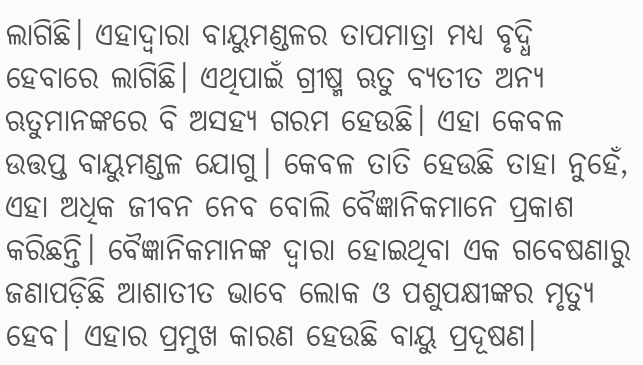ଲାଗିଛି। ଏହାଦ୍ୱାରା ବାୟୁମଣ୍ଡଳର ତାପମାତ୍ରା ମଧ୍ୟ ବୃଦ୍ଧି ହେବାରେ ଲାଗିଛି। ଏଥିପାଇଁ ଗ୍ରୀଷ୍ମ ଋତୁ ବ୍ୟତୀତ ଅନ୍ୟ ଋତୁମାନଙ୍କରେ ବି ଅସହ୍ୟ ଗରମ ହେଉଛି। ଏହା କେବଳ ଉତ୍ତପ୍ତ ବାୟୁମଣ୍ଡଳ ଯୋଗୁ। କେବଳ ତାତି ହେଉଛି ତାହା ନୁହେଁ, ଏହା ଅଧିକ ଜୀବନ ନେବ ବୋଲି ବୈଜ୍ଞାନିକମାନେ ପ୍ରକାଶ କରିଛନ୍ତି। ବୈଜ୍ଞାନିକମାନଙ୍କ ଦ୍ୱାରା ହୋଇଥିବା ଏକ ଗବେଷଣାରୁ ଜଣାପଡ଼ିଛି ଆଶାତୀତ ଭାବେ ଲୋକ ଓ ପଶୁପକ୍ଷୀଙ୍କର ମୃତ୍ୟୁ ହେବ। ଏହାର ପ୍ରମୁଖ କାରଣ ହେଉଛି ବାୟୁ ପ୍ରଦୂଷଣ।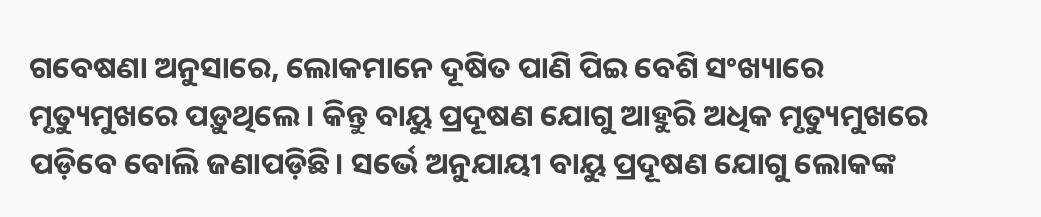ଗବେଷଣା ଅନୁସାରେ, ଲୋକମାନେ ଦୂଷିତ ପାଣି ପିଇ ବେଶି ସଂଖ୍ୟାରେ ମୃତ୍ୟୁମୁଖରେ ପଡ଼ୁଥିଲେ। କିନ୍ତୁ ବାୟୁ ପ୍ରଦୂଷଣ ଯୋଗୁ ଆହୁରି ଅଧିକ ମୃତ୍ୟୁମୁଖରେ ପଡ଼ିବେ ବୋଲି ଜଣାପଡ଼ିଛି। ସର୍ଭେ ଅନୁଯାୟୀ ବାୟୁ ପ୍ରଦୂଷଣ ଯୋଗୁ ଲୋକଙ୍କ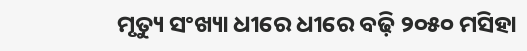ମୃତ୍ୟୁ ସଂଖ୍ୟା ଧୀରେ ଧୀରେ ବଢ଼ି ୨୦୫୦ ମସିହା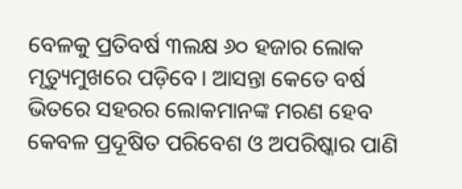ବେଳକୁ ପ୍ରତିବର୍ଷ ୩ଲକ୍ଷ ୬୦ ହଜାର ଲୋକ ମୃତ୍ୟୁମୁଖରେ ପଡ଼ିବେ। ଆସନ୍ତା କେତେ ବର୍ଷ ଭିତରେ ସହରର ଲୋକମାନଙ୍କ ମରଣ ହେବ କେବଳ ପ୍ରଦୂଷିତ ପରିବେଶ ଓ ଅପରିଷ୍କାର ପାଣି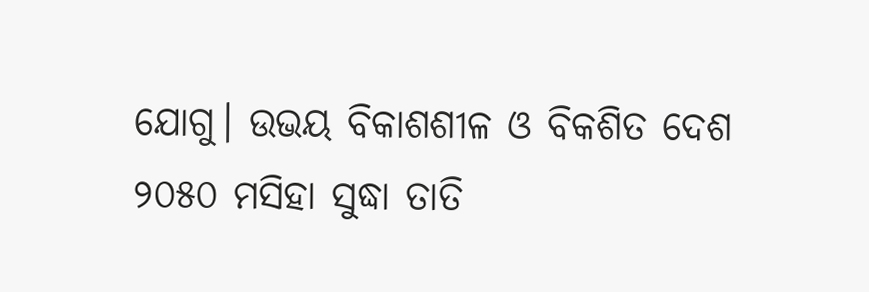ଯୋଗୁ। ଉଭୟ ବିକାଶଶୀଳ ଓ ବିକଶିତ ଦେଶ ୨୦୫୦ ମସିହା ସୁଦ୍ଧା ତାତି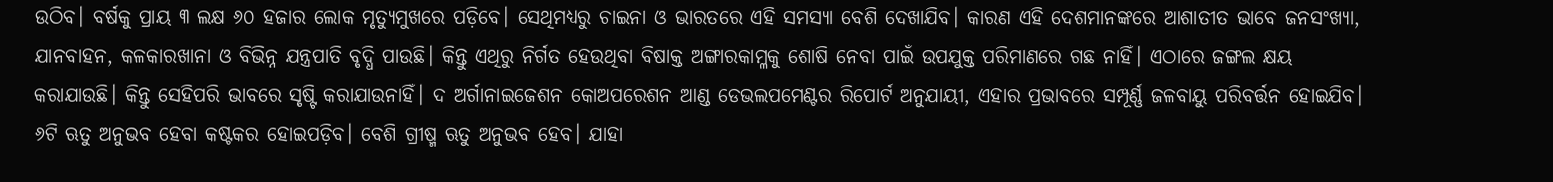ଉଠିବ। ବର୍ଷକୁ ପ୍ରାୟ ୩ ଲକ୍ଷ ୬୦ ହଜାର ଲୋକ ମୃତ୍ୟୁମୁଖରେ ପଡ଼ିବେ। ସେଥିମଧ୍ୟରୁ ଚାଇନା ଓ ଭାରତରେ ଏହି ସମସ୍ୟା ବେଶି ଦେଖାଯିବ। କାରଣ ଏହି ଦେଶମାନଙ୍କରେ ଆଶାତୀତ ଭାବେ ଜନସଂଖ୍ୟା, ଯାନବାହନ, କଳକାରଖାନା ଓ ବିଭିନ୍ନ ଯନ୍ତ୍ରପାତି ବୃଦ୍ଧି ପାଉଛି। କିନ୍ତୁ ଏଥିରୁ ନିର୍ଗତ ହେଉଥିବା ବିଷାକ୍ତ ଅଙ୍ଗାରକାମ୍ଳକୁ ଶୋଷି ନେବା ପାଇଁ ଉପଯୁକ୍ତ ପରିମାଣରେ ଗଛ ନାହିଁ। ଏଠାରେ ଜଙ୍ଗଲ କ୍ଷୟ କରାଯାଉଛି। କିନ୍ତୁ ସେହିପରି ଭାବରେ ସୃଷ୍ଟି କରାଯାଉନାହିଁ। ଦ ଅର୍ଗାନାଇଜେଶନ କୋଅପରେଶନ ଆଣ୍ଡ ଡେଭଲପମେଣ୍ଟର ରିପୋର୍ଟ ଅନୁଯାୟୀ, ଏହାର ପ୍ରଭାବରେ ସମ୍ପୂର୍ଣ୍ଣ ଜଳବାୟୁ ପରିବର୍ତ୍ତନ ହୋଇଯିବ। ୬ଟି ଋତୁ ଅନୁଭବ ହେବା କଷ୍ଟକର ହୋଇପଡ଼ିବ। ବେଶି ଗ୍ରୀଷ୍ମ ଋତୁ ଅନୁଭବ ହେବ। ଯାହା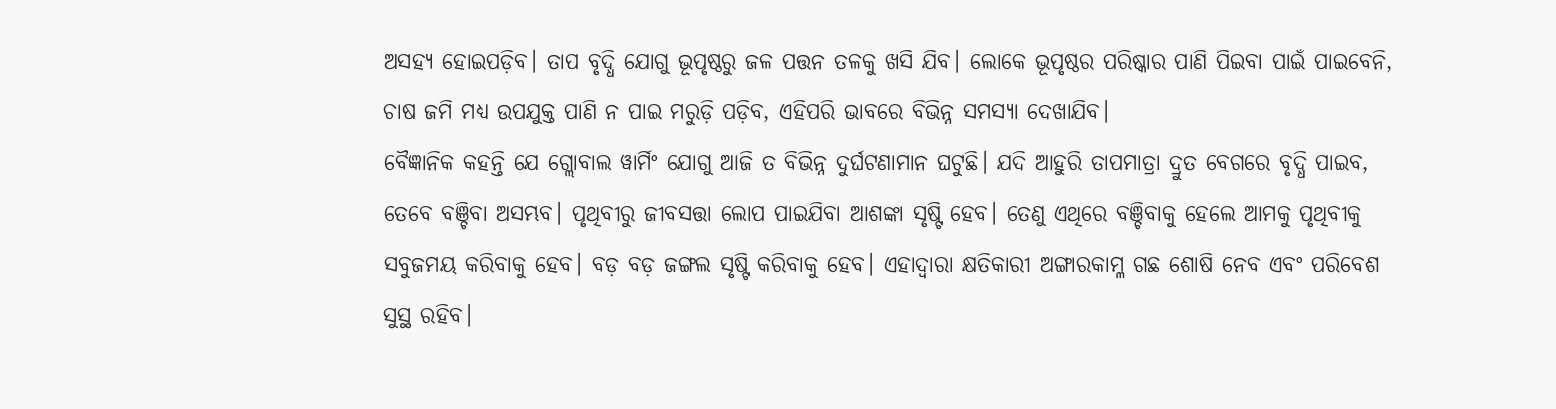ଅସହ୍ୟ ହୋଇପଡ଼ିବ। ତାପ ବୃଦ୍ଧି ଯୋଗୁ ଭୂପୃଷ୍ଠରୁ ଜଳ ପତ୍ତନ ତଳକୁ ଖସି ଯିବ। ଲୋକେ ଭୂପୃଷ୍ଠର ପରିଷ୍କାର ପାଣି ପିଇବା ପାଇଁ ପାଇବେନି, ଚାଷ ଜମି ମଧ୍ୟ ଉପଯୁକ୍ତ ପାଣି ନ ପାଇ ମରୁଡ଼ି ପଡ଼ିବ, ଏହିପରି ଭାବରେ ବିଭିନ୍ନ ସମସ୍ୟା ଦେଖାଯିବ।
ବୈଜ୍ଞାନିକ କହନ୍ତି ଯେ ଗ୍ଲୋବାଲ ୱାର୍ମିଂ ଯୋଗୁ ଆଜି ତ ବିଭିନ୍ନ ଦୁର୍ଘଟଣାମାନ ଘଟୁଛି। ଯଦି ଆହୁରି ତାପମାତ୍ରା ଦ୍ରୁତ ବେଗରେ ବୃଦ୍ଧି ପାଇବ, ତେବେ ବଞ୍ଚିବା ଅସମ୍ଭବ। ପୃଥିବୀରୁ ଜୀବସତ୍ତା ଲୋପ ପାଇଯିବା ଆଶଙ୍କା ସୃଷ୍ଟି ହେବ। ତେଣୁ ଏଥିରେ ବଞ୍ଚିବାକୁ ହେଲେ ଆମକୁ ପୃଥିବୀକୁ ସବୁଜମୟ କରିବାକୁ ହେବ। ବଡ଼ ବଡ଼ ଜଙ୍ଗଲ ସୃଷ୍ଟି କରିବାକୁ ହେବ। ଏହାଦ୍ୱାରା କ୍ଷତିକାରୀ ଅଙ୍ଗାରକାମ୍ଳ ଗଛ ଶୋଷି ନେବ ଏବଂ ପରିବେଶ ସୁସ୍ଥ ରହିବ।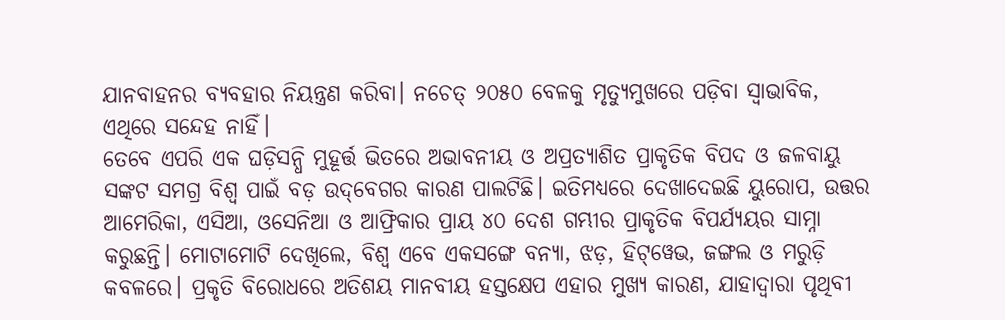ଯାନବାହନର ବ୍ୟବହାର ନିୟନ୍ତ୍ରଣ କରିବା। ନଚେତ୍‌ ୨୦୫୦ ବେଳକୁ ମୃତ୍ୟୁମୁଖରେ ପଡ଼ିବା ସ୍ବାଭାବିକ, ଏଥିରେ ସନ୍ଦେହ ନାହିଁ।
ତେବେ ଏପରି ଏକ ଘଡ଼ିସନ୍ଧି ମୁହୂର୍ତ୍ତ ଭିତରେ ଅଭାବନୀୟ ଓ ଅପ୍ରତ୍ୟାଶିତ ପ୍ରାକୃତିକ ବିପଦ ଓ ଜଳବାୟୁ ସଙ୍କଟ ସମଗ୍ର ବିଶ୍ୱ ପାଇଁ ବଡ଼ ଉଦ୍‌ବେଗର କାରଣ ପାଲଟିଛି। ଇତିମଧ୍ୟରେ ଦେଖାଦେଇଛି ୟୁରୋପ, ଉତ୍ତର ଆମେରିକା, ଏସିଆ, ଓସେନିଆ ଓ ଆଫ୍ରିକାର ପ୍ରାୟ ୪୦ ଦେଶ ଗମ୍ଭୀର ପ୍ରାକୃତିକ ବିପର୍ଯ୍ୟୟର ସାମ୍ନା କରୁଛନ୍ତି। ମୋଟାମୋଟି ଦେଖିଲେ, ବିଶ୍ୱ ଏବେ ଏକସଙ୍ଗେ ବନ୍ୟା, ଝଡ଼, ହିଟ୍‌ୱେଭ, ଜଙ୍ଗଲ ଓ ମରୁଡ଼ି କବଳରେ। ପ୍ରକୃତି ବିରୋଧରେ ଅତିଶୟ ମାନବୀୟ ହସ୍ତକ୍ଷେପ ଏହାର ମୁଖ୍ୟ କାରଣ, ଯାହାଦ୍ୱାରା ପୃଥିବୀ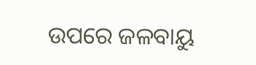ଉପରେ ଜଳବାୟୁ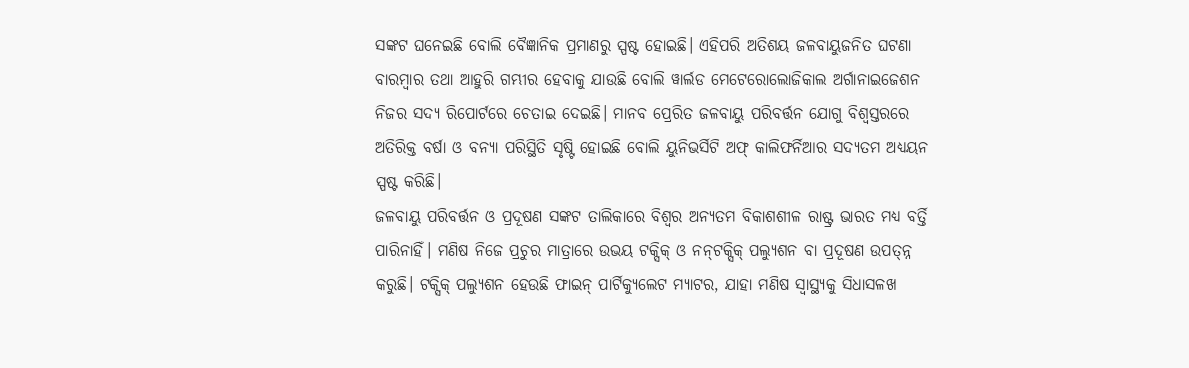ସଙ୍କଟ ଘନେଇଛି ବୋଲି ବୈଜ୍ଞାନିକ ପ୍ରମାଣରୁ ସ୍ପଷ୍ଟ ହୋଇଛି। ଏହିପରି ଅତିଶୟ ଜଳବାୟୁଜନିତ ଘଟଣା ବାରମ୍ବାର ତଥା ଆହୁରି ଗମ୍ଭୀର ହେବାକୁ ଯାଉଛି ବୋଲି ୱାର୍ଲଡ ମେଟେରୋଲୋଜିକାଲ ଅର୍ଗାନାଇଜେଶନ ନିଜର ସଦ୍ୟ ରିପୋର୍ଟରେ ଚେତାଇ ଦେଇଛି। ମାନବ ପ୍ରେରିତ ଜଳବାୟୁ ପରିବର୍ତ୍ତନ ଯୋଗୁ ବିଶ୍ୱସ୍ତରରେ ଅତିରିକ୍ତ ବର୍ଷା ଓ ବନ୍ୟା ପରିସ୍ଥିତି ସୃଷ୍ଟି ହୋଇଛି ବୋଲି ୟୁନିଭର୍ସିଟି ଅଫ୍‌ କାଲିଫର୍ନିଆର ସଦ୍ୟତମ ଅଧ୍ୟୟନ ସ୍ପଷ୍ଟ କରିଛି।
ଜଳବାୟୁ ପରିବର୍ତ୍ତନ ଓ ପ୍ରଦୂଷଣ ସଙ୍କଟ ତାଲିକାରେ ବିଶ୍ୱର ଅନ୍ୟତମ ବିକାଶଶୀଳ ରାଷ୍ଟ୍ର ଭାରତ ମଧ୍ୟ ବର୍ତ୍ତି ପାରିନାହିଁ। ମଣିଷ ନିଜେ ପ୍ରଚୁର ମାତ୍ରାରେ ଉଭୟ ଟକ୍ସିକ୍‌ ଓ ନନ୍‌ଟକ୍ସିକ୍‌ ପଲ୍ୟୁଶନ ବା ପ୍ରଦୂଷଣ ଉପତ୍ନ୍ନ କରୁଛି। ଟକ୍ସିକ୍‌ ପଲ୍ୟୁଶନ ହେଉଛି ଫାଇନ୍‌ ପାର୍ଟିକ୍ୟୁଲେଟ ମ୍ୟାଟର, ଯାହା ମଣିଷ ସ୍ବାସ୍ଥ୍ୟକୁ ସିଧାସଳଖ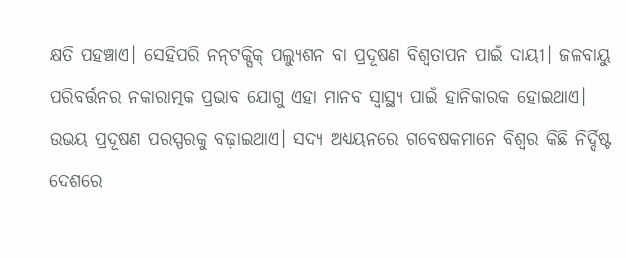କ୍ଷତି ପହଞ୍ଚାଏ। ସେହିପରି ନନ୍‌ଟକ୍ସିକ୍‌ ପଲ୍ୟୁଶନ ବା ପ୍ରଦୂଷଣ ବିଶ୍ୱତାପନ ପାଇଁ ଦାୟୀ। ଜଳବାୟୁ ପରିବର୍ତ୍ତନର ନକାରାତ୍ମକ ପ୍ରଭାବ ଯୋଗୁ ଏହା ମାନବ ସ୍ବାସ୍ଥ୍ୟ ପାଇଁ ହାନିକାରକ ହୋଇଥାଏ। ଉଭୟ ପ୍ରଦୂଷଣ ପରସ୍ପରକୁ ବଢ଼ାଇଥାଏ। ସଦ୍ୟ ଅଧ୍ୟୟନରେ ଗବେଷକମାନେ ବିଶ୍ୱର କିଛି ନିର୍ଦ୍ଦିଷ୍ଟ ଦେଶରେ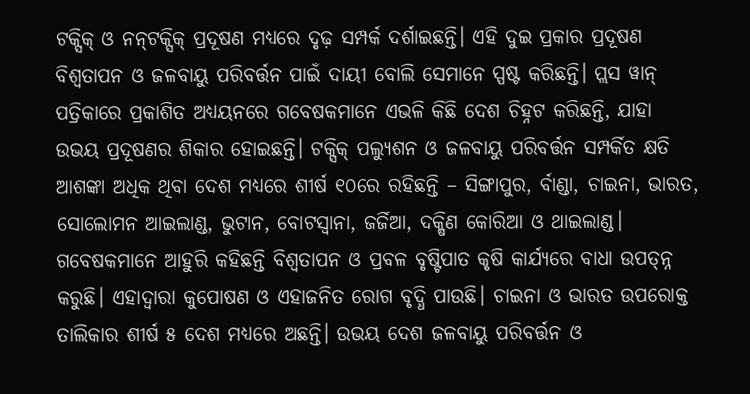ଟକ୍ସିକ୍‌ ଓ ନନ୍‌ଟକ୍ସିକ୍‌ ପ୍ରଦୂଷଣ ମଧ୍ୟରେ ଦୃଢ଼ ସମ୍ପର୍କ ଦର୍ଶାଇଛନ୍ତି। ଏହି ଦୁଇ ପ୍ରକାର ପ୍ରଦୂଷଣ ବିଶ୍ୱତାପନ ଓ ଜଳବାୟୁ ପରିବର୍ତ୍ତନ ପାଇଁ ଦାୟୀ ବୋଲି ସେମାନେ ସ୍ପଷ୍ଟ କରିଛନ୍ତି। ପ୍ଲସ ୱାନ୍‌ ପତ୍ରିକାରେ ପ୍ରକାଶିତ ଅଧ୍ୟୟନରେ ଗବେଷକମାନେ ଏଭଳି କିଛି ଦେଶ ଚିହ୍ନଟ କରିଛନ୍ତି, ଯାହା ଉଭୟ ପ୍ରଦୂଷଣର ଶିକାର ହୋଇଛନ୍ତି। ଟକ୍ସିକ୍‌ ପଲ୍ୟୁଶନ ଓ ଜଳବାୟୁ ପରିବର୍ତ୍ତନ ସମ୍ପର୍କିତ କ୍ଷତି ଆଶଙ୍କା ଅଧିକ ଥିବା ଦେଶ ମଧ୍ୟରେ ଶୀର୍ଷ ୧୦ରେ ରହିଛନ୍ତି – ସିଙ୍ଗାପୁର, ର୍ବାଣ୍ଡା, ଚାଇନା, ଭାରତ, ସୋଲୋମନ ଆଇଲାଣ୍ଡ, ଭୁଟାନ, ବୋଟସ୍ବାନା, ଜର୍ଜିଆ, ଦକ୍ଷିଣ କୋରିଆ ଓ ଥାଇଲାଣ୍ଡ। ଗବେଷକମାନେ ଆହୁରି କହିଛନ୍ତି ବିଶ୍ୱତାପନ ଓ ପ୍ରବଳ ବୃଷ୍ଟିପାତ କୃଷି କାର୍ଯ୍ୟରେ ବାଧା ଉପତ୍ନ୍ନ କରୁଛି। ଏହାଦ୍ୱାରା କୁପୋଷଣ ଓ ଏହାଜନିତ ରୋଗ ବୃଦ୍ଧି ପାଉଛି। ଚାଇନା ଓ ଭାରତ ଉପରୋକ୍ତ ତାଲିକାର ଶୀର୍ଷ ୫ ଦେଶ ମଧ୍ୟରେ ଅଛନ୍ତି। ଉଭୟ ଦେଶ ଜଳବାୟୁ ପରିବର୍ତ୍ତନ ଓ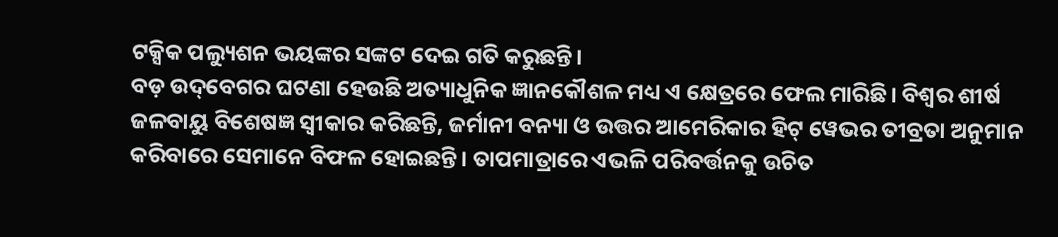ଟକ୍ସିକ ପଲ୍ୟୁଶନ ଭୟଙ୍କର ସଙ୍କଟ ଦେଇ ଗତି କରୁଛନ୍ତି।
ବଡ଼ ଉଦ୍‌ବେଗର ଘଟଣା ହେଉଛି ଅତ୍ୟାଧୁନିକ ଜ୍ଞାନକୌଶଳ ମଧ୍ୟ ଏ କ୍ଷେତ୍ରରେ ଫେଲ ମାରିଛି। ବିଶ୍ୱର ଶୀର୍ଷ ଜଳବାୟୁ ବିଶେଷଜ୍ଞ ସ୍ବୀକାର କରିଛନ୍ତି, ଜର୍ମାନୀ ବନ୍ୟା ଓ ଉତ୍ତର ଆମେରିକାର ହିଟ୍‌ ୱେଭର ତୀବ୍ରତା ଅନୁମାନ କରିବାରେ ସେମାନେ ବିଫଳ ହୋଇଛନ୍ତି। ତାପମାତ୍ରାରେ ଏଭଳି ପରିବର୍ତ୍ତନକୁ ଉଚିତ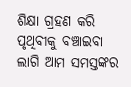ଶିକ୍ଷା ଗ୍ରହଣ କରି ପୃଥିବୀକୁ ବଞ୍ଚାଇବା ଲାଗି ଆମ ସମସ୍ତଙ୍କର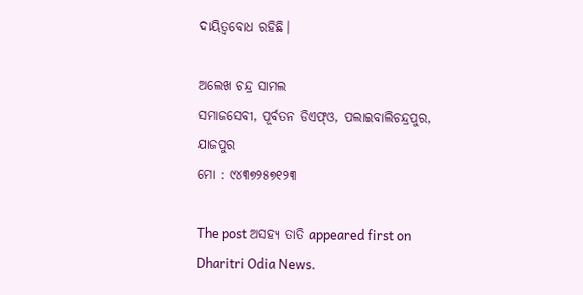ଦାୟିତ୍ୱବୋଧ ରହିଛି।

ଅଲେଖ ଚନ୍ଦ୍ର ସାମଲ
ସମାଜସେବୀ, ପୂର୍ବତନ ଡିଏଫ୍‌ଓ, ପଲାଇବାଲିଚନ୍ଦ୍ରପୁର, ଯାଜପୁର
ମୋ : ୯୪୩୭୨୫୭୧୨୩

The post ଅସହ୍ୟ ତାତି appeared first on Dharitri Odia News.